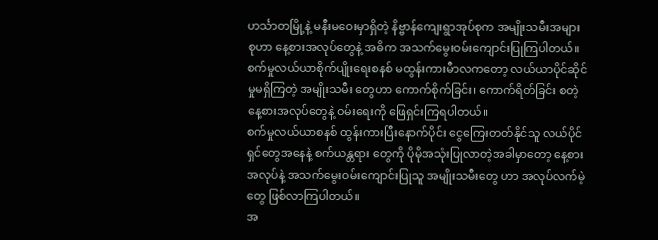ဟင်္သာတမြို့နဲ့ မနီးမဝေးမှာရှိတဲ့ နိဗ္ဗာန်ကျေးရွာအုပ်စုက အမျိုးသမီးအများစုဟာ နေ့စားအလုပ်တွေနဲ့ အဓိက အသက်မွေးဝမ်းကျောင်းပြုကြပါတယ်။
စက်မှုလယ်ယာစိုက်ပျိုးရေးစနစ် မထွန်းကားမီာလကတော့ လယ်ယာပိုင်ဆိုင်မှုမရှိကြတဲ့ အမျိုးသမီး တွေဟာ ကောက်စိုက်ခြင်း၊ ကောက်ရိတ်ခြင်း စတဲ့နေ့စားအလုပ်တွေနဲ့ ဝမ်းရေးကို ဖြေရှင်းကြရပါတယ်။
စက်မှုလယ်ယာစနစ် ထွန်းကားပြီးနောက်ပိုင်း ငွေကြေးတတ်နိုင်သူ လယ်ပိုင်ရှင်တွေအနေနဲ့ စက်ယန္တရား တွေကို ပိုမိုအသုံးပြုလာတဲ့အခါမှာတော့ နေ့စားအလုပ်နဲ့ အသက်မွေးဝမ်းကျောင်းပြုသူ အမျိုးသမီးတွေ ဟာ အလုပ်လက်မဲ့တွေ ဖြစ်လာကြပါတယ်။
အ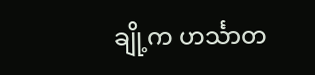ချို့က ဟင်္သာတ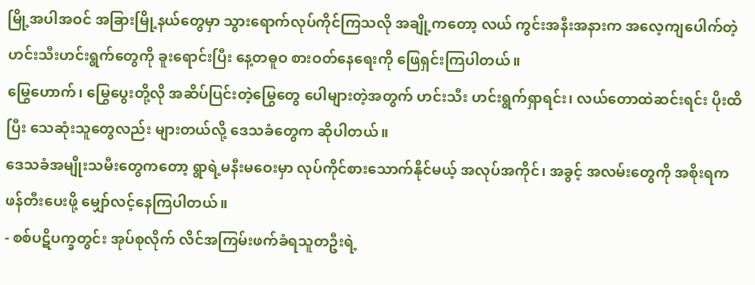မြို့အပါအဝင် အခြားမြို့နယ်တွေမှာ သွားရောက်လုပ်ကိုင်ကြသလို အချို့ကတော့ လယ် ကွင်းအနီးအနားက အလေ့ကျပေါက်တဲ့ ဟင်းသီးဟင်းရွက်တွေကို ခူးရောင်းပြီး နေ့တဓူဝ စားဝတ်နေရေးကို ဖြေရှင်းကြပါတယ်။
မြွေဟောက်၊ မြွေပွေးတို့လို အဆိပ်ပြင်းတဲ့မြွေတွေ ပေါများတဲ့အတွက် ဟင်းသီး ဟင်းရွက်ရှာရင်း၊ လယ်တောထဲဆင်းရင်း ပိုးထိပြီး သေဆုံးသူတွေလည်း များတယ်လို့ ဒေသခံတွေက ဆိုပါတယ်။
ဒေသခံအမျိုးသမီးတွေကတော့ ရွာရဲ့မနီးမဝေးမှာ လုပ်ကိုင်စားသောက်နိုင်မယ့် အလုပ်အကိုင်၊ အခွင့် အလမ်းတွေကို အစိုးရက ဖန်တီးပေးဖို့ မျှော်လင့်နေကြပါတယ်။
- စစ်ပဋိပက္ခတွင်း အုပ်စုလိုက် လိင်အကြမ်းဖက်ခံရသူတဦးရဲ့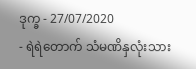ဒုက္ခ - 27/07/2020
- ရဲရဲတောက် သံမဏိနှလုံးသား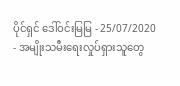ပိုင်ရှင် ဒေါ်ဝင်းမြမြ - 25/07/2020
- အမျိုးသမီးရေးလှုပ်ရှားသူတွေ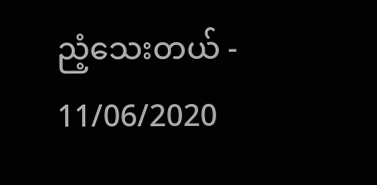ညံ့သေးတယ် - 11/06/2020